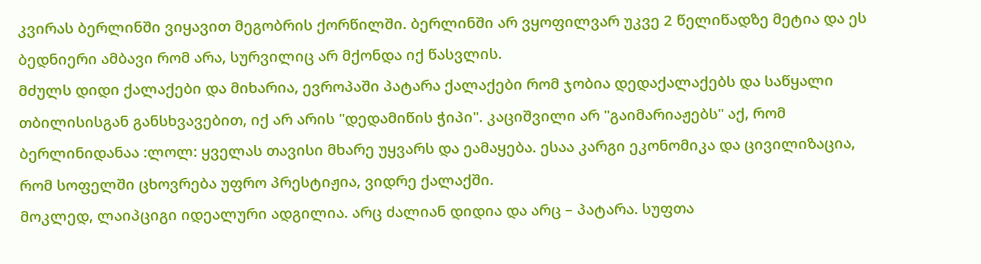კვირას ბერლინში ვიყავით მეგობრის ქორწილში. ბერლინში არ ვყოფილვარ უკვე 2 წელიწადზე მეტია და ეს ბედნიერი ამბავი რომ არა, სურვილიც არ მქონდა იქ წასვლის.
მძულს დიდი ქალაქები და მიხარია, ევროპაში პატარა ქალაქები რომ ჯობია დედაქალაქებს და საწყალი თბილისისგან განსხვავებით, იქ არ არის "დედამიწის ჭიპი". კაციშვილი არ "გაიმარიაჟებს" აქ, რომ ბერლინიდანაა :ლოლ: ყველას თავისი მხარე უყვარს და ეამაყება. ესაა კარგი ეკონომიკა და ცივილიზაცია, რომ სოფელში ცხოვრება უფრო პრესტიჟია, ვიდრე ქალაქში.
მოკლედ, ლაიპციგი იდეალური ადგილია. არც ძალიან დიდია და არც – პატარა. სუფთა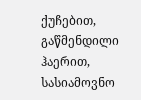ქუჩებით, გაწმენდილი ჰაერით, სასიამოვნო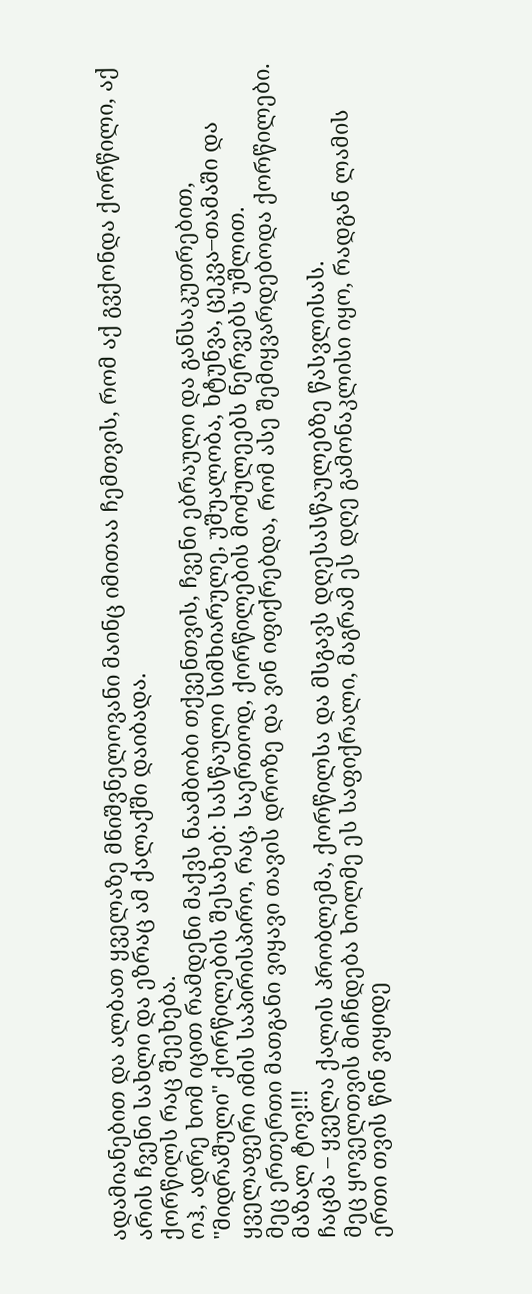ადამიანებით და ალბათ ყველაზე მნიშვნელოვანი მაინც იმითაა ჩემთვის, რომ აქ გვქონდა ქორწილი, აქ არის ჩვენი სახლი და ეზრაც ამ ქალაქში დაიბადა.
ქორწილს რაც შეეხება.
ოჰ, ადრე ხომ იცით რამდენი მაქვს ნაამბობი თქვენთვის, ჩვენი ებრაული და განსაკუთრებით, "მიდრაშული" ქორწილების შესახებ: სასწაული სიმხიარულე, უშუალობა, ხტუნვა, ცეკვა–თამაში და ყველაფერი იმის საპირისპირო, რაც, საერთოდ, ქორწილების მოძულეებს ნერვებს უშლით.
მეც ერთერთი მათგანი ვიყავი თავის დროზე და ვინ იფიქრებდა, რომ ასე შემიყვარდებოდა ქორწილები.
მაზალ ტოვ!!!
ჩაცმა – ყველა ქალის პრობლემა, ქორწილსა და მსგავს დღესასწაულებზე წასვლისას.
მეც ყოველთვის მიჩნდება ხოლმე ეს საფიქრალი, მაგრამ ეს დღე გამონაკლისი იყო, რადგან ლამის ერთი თვის წინ ვიყიდე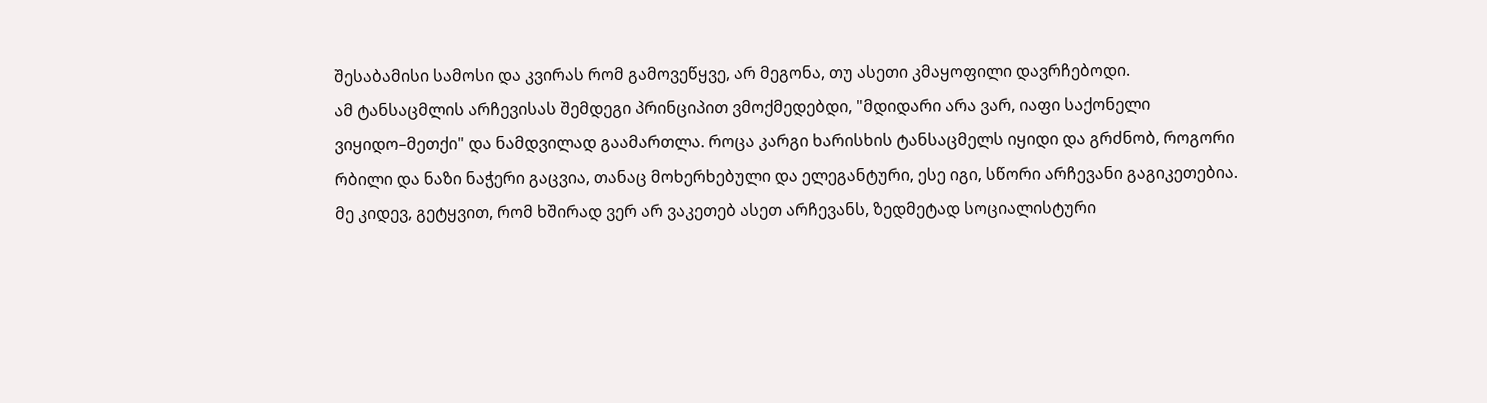შესაბამისი სამოსი და კვირას რომ გამოვეწყვე, არ მეგონა, თუ ასეთი კმაყოფილი დავრჩებოდი.
ამ ტანსაცმლის არჩევისას შემდეგი პრინციპით ვმოქმედებდი, "მდიდარი არა ვარ, იაფი საქონელი ვიყიდო–მეთქი" და ნამდვილად გაამართლა. როცა კარგი ხარისხის ტანსაცმელს იყიდი და გრძნობ, როგორი რბილი და ნაზი ნაჭერი გაცვია, თანაც მოხერხებული და ელეგანტური, ესე იგი, სწორი არჩევანი გაგიკეთებია. მე კიდევ, გეტყვით, რომ ხშირად ვერ არ ვაკეთებ ასეთ არჩევანს, ზედმეტად სოციალისტური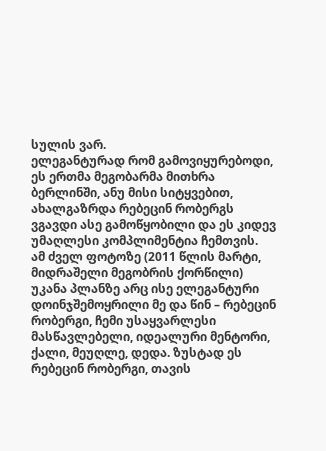სულის ვარ.
ელეგანტურად რომ გამოვიყურებოდი, ეს ერთმა მეგობარმა მითხრა ბერლინში, ანუ მისი სიტყვებით, ახალგაზრდა რებეცინ რობერგს ვგავდი ასე გამოწყობილი და ეს კიდევ უმაღლესი კომპლიმენტია ჩემთვის.
ამ ძველ ფოტოზე (2011 წლის მარტი, მიდრაშელი მეგობრის ქორწილი) უკანა პლანზე არც ისე ელეგანტური დოინჯშემოყრილი მე და წინ – რებეცინ რობერგი, ჩემი უსაყვარლესი მასწავლებელი, იდეალური მენტორი, ქალი, მეუღლე, დედა. ზუსტად ეს რებეცინ რობერგი, თავის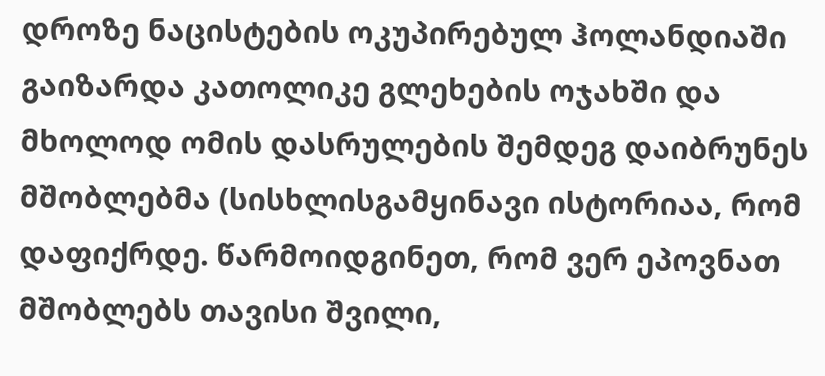დროზე ნაცისტების ოკუპირებულ ჰოლანდიაში გაიზარდა კათოლიკე გლეხების ოჯახში და მხოლოდ ომის დასრულების შემდეგ დაიბრუნეს მშობლებმა (სისხლისგამყინავი ისტორიაა, რომ დაფიქრდე. წარმოიდგინეთ, რომ ვერ ეპოვნათ მშობლებს თავისი შვილი,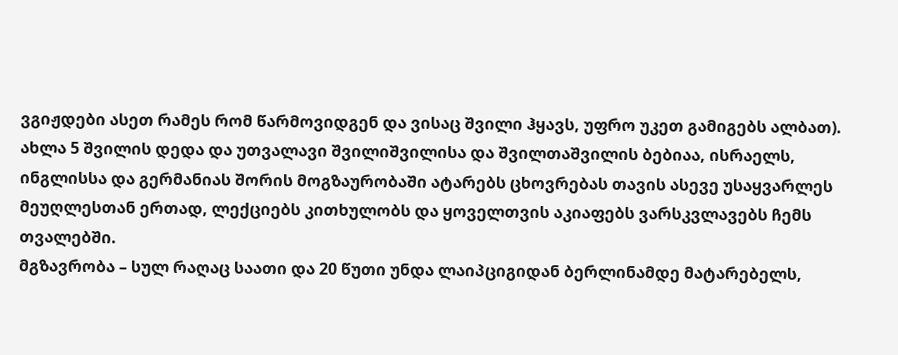ვგიჟდები ასეთ რამეს რომ წარმოვიდგენ და ვისაც შვილი ჰყავს, უფრო უკეთ გამიგებს ალბათ). ახლა 5 შვილის დედა და უთვალავი შვილიშვილისა და შვილთაშვილის ბებიაა, ისრაელს, ინგლისსა და გერმანიას შორის მოგზაურობაში ატარებს ცხოვრებას თავის ასევე უსაყვარლეს მეუღლესთან ერთად, ლექციებს კითხულობს და ყოველთვის აკიაფებს ვარსკვლავებს ჩემს თვალებში.
მგზავრობა – სულ რაღაც საათი და 20 წუთი უნდა ლაიპციგიდან ბერლინამდე მატარებელს,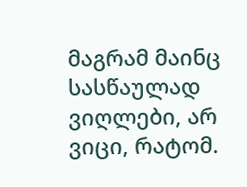მაგრამ მაინც სასწაულად ვიღლები, არ ვიცი, რატომ.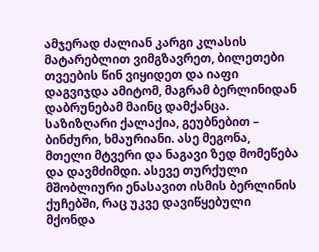ამჯერად ძალიან კარგი კლასის მატარებლით ვიმგზავრეთ, ბილეთები თვეების წინ ვიყიდეთ და იაფი დაგვიჯდა ამიტომ, მაგრამ ბერლინიდან დაბრუნებამ მაინც დამქანცა.
საზიზღარი ქალაქია, გეუბნებით – ბინძური, ხმაურიანი. ასე მეგონა, მთელი მტვერი და ნაგავი ზედ მომეწება და დავმძიმდი. ასევე თურქული მშობლიური ენასავით ისმის ბერლინის ქუჩებში, რაც უკვე დავიწყებული მქონდა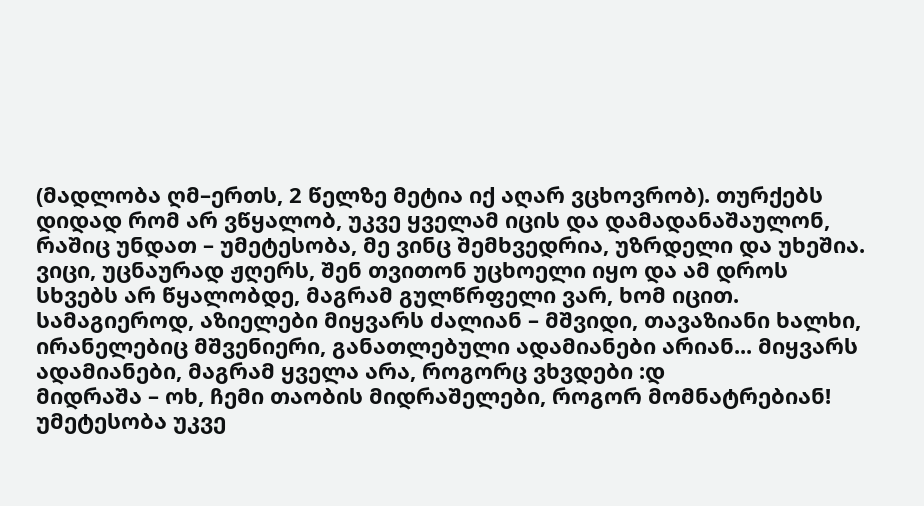(მადლობა ღმ–ერთს, 2 წელზე მეტია იქ აღარ ვცხოვრობ). თურქებს დიდად რომ არ ვწყალობ, უკვე ყველამ იცის და დამადანაშაულონ, რაშიც უნდათ – უმეტესობა, მე ვინც შემხვედრია, უზრდელი და უხეშია.
ვიცი, უცნაურად ჟღერს, შენ თვითონ უცხოელი იყო და ამ დროს სხვებს არ წყალობდე, მაგრამ გულწრფელი ვარ, ხომ იცით. სამაგიეროდ, აზიელები მიყვარს ძალიან – მშვიდი, თავაზიანი ხალხი, ირანელებიც მშვენიერი, განათლებული ადამიანები არიან... მიყვარს ადამიანები, მაგრამ ყველა არა, როგორც ვხვდები :დ
მიდრაშა – ოხ, ჩემი თაობის მიდრაშელები, როგორ მომნატრებიან! უმეტესობა უკვე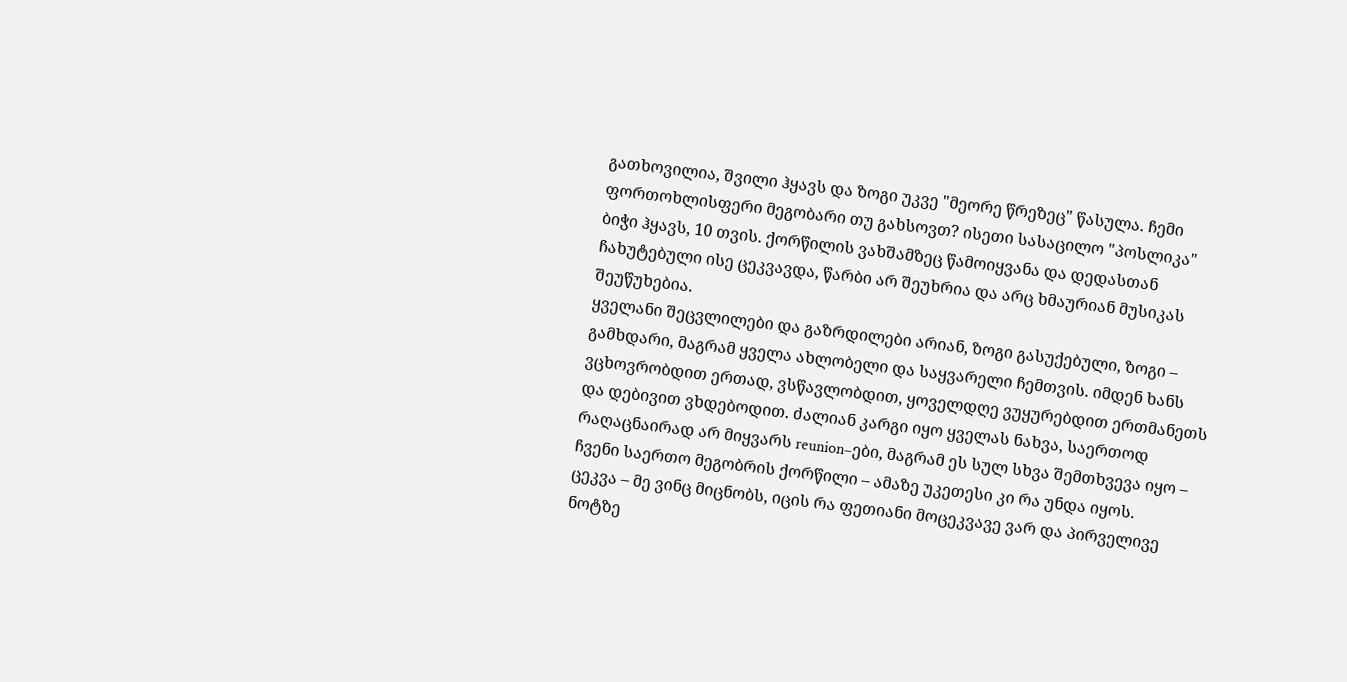გათხოვილია, შვილი ჰყავს და ზოგი უკვე "მეორე წრეზეც" წასულა. ჩემი ფორთოხლისფერი მეგობარი თუ გახსოვთ? ისეთი სასაცილო "პოსლიკა" ბიჭი ჰყავს, 10 თვის. ქორწილის ვახშამზეც წამოიყვანა და დედასთან ჩახუტებული ისე ცეკვავდა, წარბი არ შეუხრია და არც ხმაურიან მუსიკას შეუწუხებია.
ყველანი შეცვლილები და გაზრდილები არიან, ზოგი გასუქებული, ზოგი – გამხდარი, მაგრამ ყველა ახლობელი და საყვარელი ჩემთვის. იმდენ ხანს ვცხოვრობდით ერთად, ვსწავლობდით, ყოველდღე ვუყურებდით ერთმანეთს და დებივით ვხდებოდით. ძალიან კარგი იყო ყველას ნახვა, საერთოდ რაღაცნაირად არ მიყვარს reunion–ები, მაგრამ ეს სულ სხვა შემთხვევა იყო – ჩვენი საერთო მეგობრის ქორწილი – ამაზე უკეთესი კი რა უნდა იყოს.
ცეკვა – მე ვინც მიცნობს, იცის რა ფეთიანი მოცეკვავე ვარ და პირველივე ნოტზე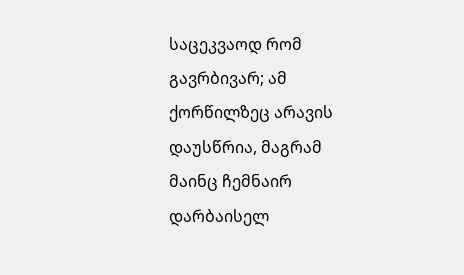საცეკვაოდ რომ გავრბივარ; ამ ქორწილზეც არავის დაუსწრია, მაგრამ მაინც ჩემნაირ დარბაისელ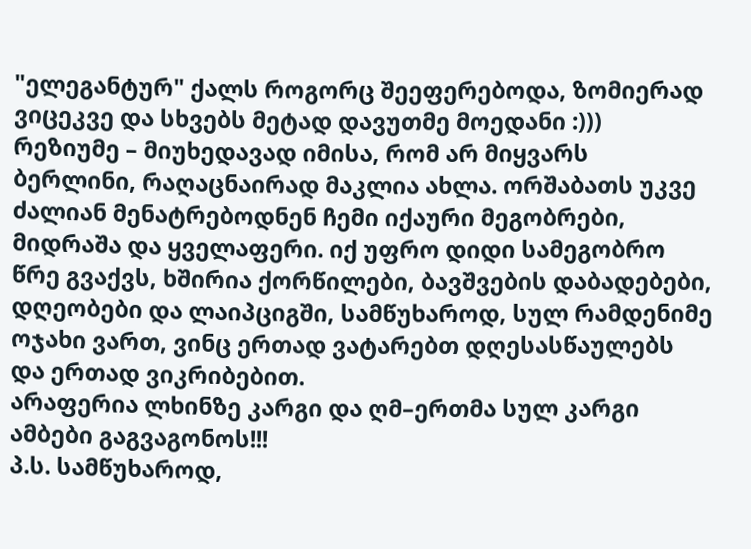"ელეგანტურ" ქალს როგორც შეეფერებოდა, ზომიერად ვიცეკვე და სხვებს მეტად დავუთმე მოედანი :)))
რეზიუმე – მიუხედავად იმისა, რომ არ მიყვარს ბერლინი, რაღაცნაირად მაკლია ახლა. ორშაბათს უკვე ძალიან მენატრებოდნენ ჩემი იქაური მეგობრები, მიდრაშა და ყველაფერი. იქ უფრო დიდი სამეგობრო წრე გვაქვს, ხშირია ქორწილები, ბავშვების დაბადებები, დღეობები და ლაიპციგში, სამწუხაროდ, სულ რამდენიმე ოჯახი ვართ, ვინც ერთად ვატარებთ დღესასწაულებს და ერთად ვიკრიბებით.
არაფერია ლხინზე კარგი და ღმ–ერთმა სულ კარგი ამბები გაგვაგონოს!!!
პ.ს. სამწუხაროდ,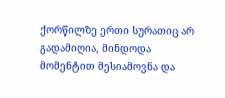ქორწილზე ერთი სურათიც არ გადამიღია, მინდოდა მომენტით მესიამოვნა და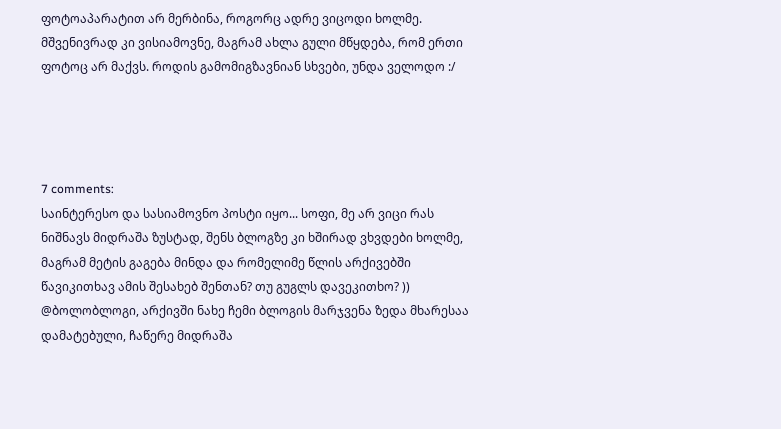ფოტოაპარატით არ მერბინა, როგორც ადრე ვიცოდი ხოლმე. მშვენივრად კი ვისიამოვნე, მაგრამ ახლა გული მწყდება, რომ ერთი ფოტოც არ მაქვს. როდის გამომიგზავნიან სხვები, უნდა ველოდო :/




7 comments:
საინტერესო და სასიამოვნო პოსტი იყო... სოფი, მე არ ვიცი რას ნიშნავს მიდრაშა ზუსტად, შენს ბლოგზე კი ხშირად ვხვდები ხოლმე, მაგრამ მეტის გაგება მინდა და რომელიმე წლის არქივებში წავიკითხავ ამის შესახებ შენთან? თუ გუგლს დავეკითხო? ))
@ბოლობლოგი, არქივში ნახე ჩემი ბლოგის მარჯვენა ზედა მხარესაა დამატებული, ჩაწერე მიდრაშა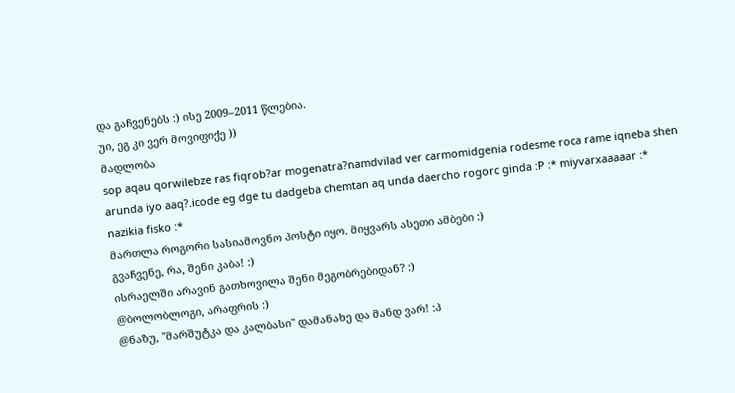და გაჩვენებს :) ისე 2009–2011 წლებია.
უი, ეგ კი ვერ მოვიფიქე ))
მადლობა
sop aqau qorwilebze ras fiqrob?ar mogenatra?namdvilad ver carmomidgenia rodesme roca rame iqneba shen arunda iyo aaq?.icode eg dge tu dadgeba chemtan aq unda daercho rogorc ginda :P :* miyvarxaaaaar :*
nazikia fisko :*
მართლა როგორი სასიამოვნო პოსტი იყო. მიყვარს ასეთი ამბები :)
გვაჩვენე, რა, შენი კაბა! :)
ისრაელში არავინ გათხოვილა შენი მეგობრებიდან? :)
@ბოლობლოგი, არაფრის :)
@ნაზუ, "მარშუტკა და კალბასი" დამანახე და მანდ ვარ! :პ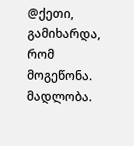@ქეთი, გამიხარდა, რომ მოგეწონა. მადლობა.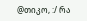@თიკო, :/ რა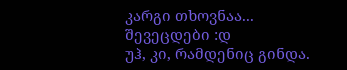კარგი თხოვნაა... შევეცდები :დ
უჰ, კი, რამდენიც გინდა.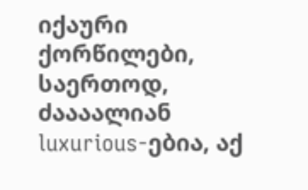იქაური ქორწილები, საერთოდ, ძაააალიან luxurious-ებია, აქ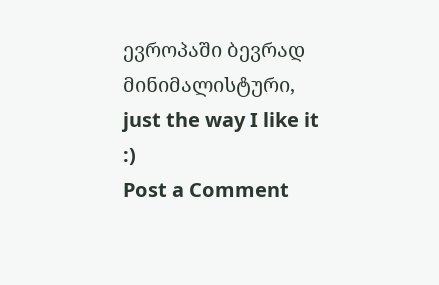ევროპაში ბევრად მინიმალისტური, just the way I like it :)
Post a Comment